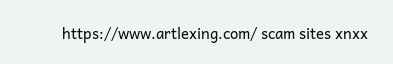https://www.artlexing.com/ scam sites xnxx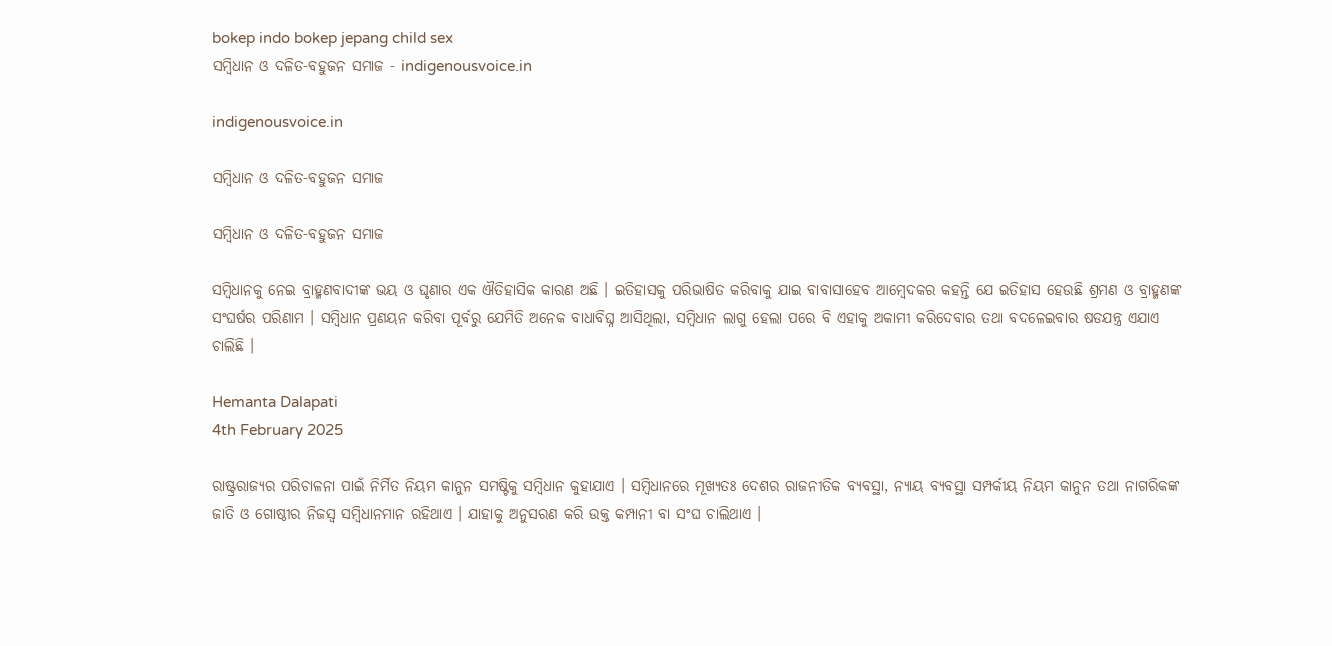bokep indo bokep jepang child sex
ସମ୍ବିଧାନ ଓ ଦଳିତ-ବହୁଜନ ସମାଜ - indigenousvoice.in

indigenousvoice.in

ସମ୍ବିଧାନ ଓ ଦଳିତ-ବହୁଜନ ସମାଜ

ସମ୍ବିଧାନ ଓ ଦଳିତ-ବହୁଜନ ସମାଜ

ସମ୍ବିଧାନକୁ ନେଇ ବ୍ରାହ୍ମଣବାଦୀଙ୍କ ଭୟ ଓ ଘୃଣାର ଏକ ଐତିହାସିକ କାରଣ ଅଛି । ଇତିହାସକୁ ପରିଭାଷିତ କରିବାକୁ ଯାଇ ବାବାସାହେବ ଆମ୍ବେଦକର କହନ୍ତି ଯେ ଇତିହାସ ହେଉଛି ଶ୍ରମଣ ଓ ବ୍ରାହ୍ମଣଙ୍କ ସଂଘର୍ଷର ପରିଣାମ । ସମ୍ବିଧାନ ପ୍ରଣୟନ କରିବା ପୂର୍ବରୁ ଯେମିତି ଅନେକ ବାଧାବିଘ୍ନ ଆସିଥିଲା, ସମ୍ବିଧାନ ଲାଗୁ ହେଲା ପରେ ବି ଏହାକୁ ଅକାମୀ କରିଦେବାର ତଥା ବଦଳେଇବାର ଷଡଯନ୍ତ୍ର ଏଯାଏ ଚାଲିଛି ।

Hemanta Dalapati
4th February 2025

ରାଷ୍ଟ୍ରରାଜ୍ୟର ପରିଚାଳନା ପାଇଁ ନିର୍ମିତ ନିୟମ କାନୁନ ସମଷ୍ଟିକୁ ସମ୍ବିଧାନ କୁହାଯାଏ । ସମ୍ବିଧାନରେ ମୂଖ୍ୟତଃ ଦେଶର ରାଜନୀତିକ ବ୍ୟବସ୍ଥା, ନ୍ୟାୟ ବ୍ୟବସ୍ଥା ସମ୍ପର୍କୀୟ ନିୟମ କାନୁନ ତଥା ନାଗରିକଙ୍କ ଜାତି ଓ ଗୋଷ୍ଠୀର ନିଜସ୍ୱ ସମ୍ବିଧାନମାନ ରହିଥାଏ । ଯାହାକୁ ଅନୁସରଣ କରି ଉକ୍ତ କମ୍ପାନୀ ବା ସଂଘ ଚାଲିଥାଏ ।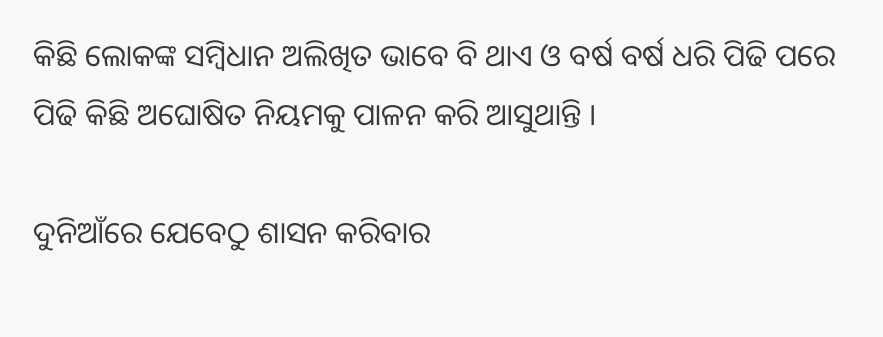କିଛି ଲୋକଙ୍କ ସମ୍ବିଧାନ ଅଲିଖିତ ଭାବେ ବି ଥାଏ ଓ ବର୍ଷ ବର୍ଷ ଧରି ପିଢି ପରେ ପିଢି କିଛି ଅଘୋଷିତ ନିୟମକୁ ପାଳନ କରି ଆସୁଥାନ୍ତି ।

ଦୁନିଆଁରେ ଯେବେଠୁ ଶାସନ କରିବାର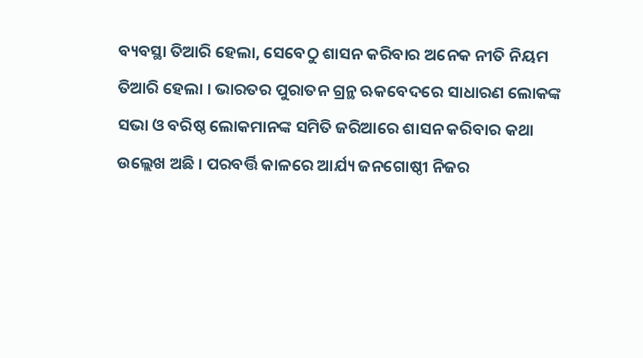ବ୍ୟବସ୍ଥା ତିଆରି ହେଲା, ସେବେଠୁ ଶାସନ କରିବାର ଅନେକ ନୀତି ନିୟମ ତିଆରି ହେଲା । ଭାରତର ପୁରାତନ ଗ୍ରନ୍ଥ ଋକବେଦରେ ସାଧାରଣ ଲୋକଙ୍କ ସଭା ଓ ବରିଷ୍ଠ ଲୋକମାନଙ୍କ ସମିତି ଜରିଆରେ ଶାସନ କରିବାର କଥା ଉଲ୍ଲେଖ ଅଛି । ପରବର୍ତ୍ତି କାଳରେ ଆର୍ଯ୍ୟ ଜନଗୋଷ୍ଠୀ ନିଜର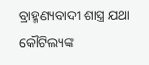ବ୍ରାହ୍ମଣ୍ୟବାଦୀ ଶାସ୍ତ୍ର ଯଥା କୌଟିଲ୍ୟଙ୍କ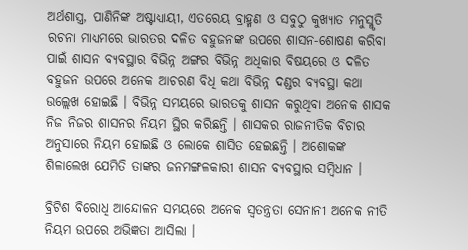ଅର୍ଥଶାସ୍ତ୍ର, ପାଣିନିଙ୍କ ଅଷ୍ଟାଧ୍ୟାୟୀ, ଏତରେୟ ବ୍ରାହ୍ମଣ ଓ ସବୁଠୁ କୁଖ୍ୟାତ ମନୁସ୍ମୃତି ରଚନା ମାଧ୍ୟମରେ ଭାରତର ଦଳିତ ବହୁଜନଙ୍କ ଉପରେ ଶାସନ-ଶୋଷଣ କରିବା ପାଇଁ ଶାସନ ବ୍ୟବସ୍ଥାର ବିଭିନ୍ନ ଅଙ୍ଗର ବିଭିନ୍ନ ଅଧିକାର ବିଷୟରେ ଓ ଦଳିତ ବହୁଜନ ଉପରେ ଅନେକ ଆଚରଣ ବିଧି କଥା ବିଭିନ୍ନ ଦଣ୍ଡର ବ୍ୟବସ୍ଥା କଥା ଉଲ୍ଲେଖ ହୋଇଛି । ବିଭିନ୍ନ ସମୟରେ ଭାରତକୁ ଶାସନ କରୁଥିବା ଅନେକ ଶାସକ ନିଜ ନିଜର ଶାସନର ନିୟମ ସ୍ଥିର କରିଛନ୍ତି । ଶାସକର ରାଜନୀତିକ ବିଚାର ଅନୁସାରେ ନିୟମ ହୋଇଛି ଓ ଲୋକେ ଶାସିତ ହେଇଛନ୍ତି । ଅଶୋକଙ୍କ ଶିଳାଲେଖ ଯେମିତି ତାଙ୍କର ଜନମଙ୍ଗଳକାରୀ ଶାସନ ବ୍ୟବସ୍ଥାର ସମ୍ବିଧାନ ।

ବ୍ରିଟିଶ ବିରୋଧି ଆନ୍ଦୋଳନ ସମୟରେ ଅନେକ ସ୍ୱତନ୍ତ୍ରତା ସେନାନୀ ଅନେକ ନୀତି ନିୟମ ଉପରେ ଅଭିଜ୍ଞତା ଆସିଲା ।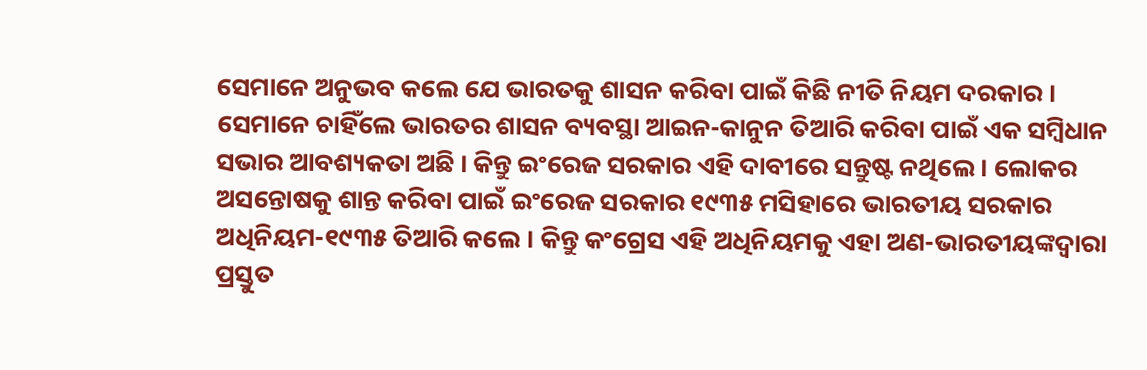ସେମାନେ ଅନୁଭବ କଲେ ଯେ ଭାରତକୁ ଶାସନ କରିବା ପାଇଁ କିଛି ନୀତି ନିୟମ ଦରକାର । ସେମାନେ ଚାହିଁଲେ ଭାରତର ଶାସନ ବ୍ୟବସ୍ଥା ଆଇନ-କାନୁନ ତିଆରି କରିବା ପାଇଁ ଏକ ସମ୍ବିଧାନ ସଭାର ଆବଶ୍ୟକତା ଅଛି । କିନ୍ତୁ ଇଂରେଜ ସରକାର ଏହି ଦାବୀରେ ସନ୍ତୁଷ୍ଟ ନଥିଲେ । ଲୋକର ଅସନ୍ତୋଷକୁ ଶାନ୍ତ କରିବା ପାଇଁ ଇଂରେଜ ସରକାର ୧୯୩୫ ମସିହାରେ ଭାରତୀୟ ସରକାର ଅଧିନିୟମ-୧୯୩୫ ତିଆରି କଲେ । କିନ୍ତୁ କଂଗ୍ରେସ ଏହି ଅଧିନିୟମକୁ ଏହା ଅଣ-ଭାରତୀୟଙ୍କଦ୍ୱାରା ପ୍ରସ୍ତୁତ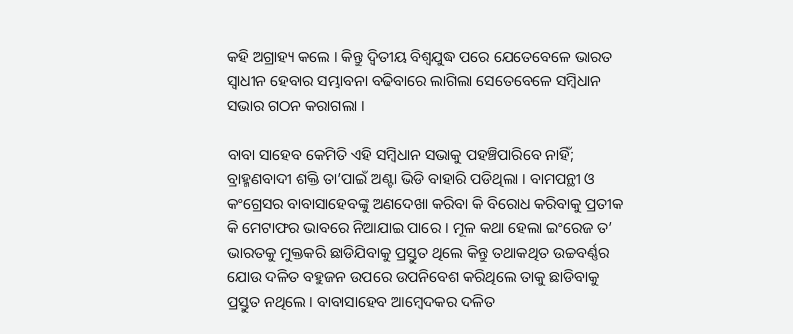କହି ଅଗ୍ରାହ୍ୟ କଲେ । କିନ୍ତୁ ଦ୍ୱିତୀୟ ବିଶ୍ୱଯୁଦ୍ଧ ପରେ ଯେତେବେଳେ ଭାରତ ସ୍ୱାଧୀନ ହେବାର ସମ୍ଭାବନା ବଢିବାରେ ଲାଗିଲା ସେତେବେଳେ ସମ୍ବିଧାନ ସଭାର ଗଠନ କରାଗଲା ।

ବାବା ସାହେବ କେମିତି ଏହି ସମ୍ବିଧାନ ସଭାକୁ ପହଞ୍ଚିପାରିବେ ନାହିଁ; ବ୍ରାହ୍ମଣବାଦୀ ଶକ୍ତି ତା’ପାଇଁ ଅଣ୍ଟା ଭିଡି ବାହାରି ପଡିଥିଲା । ବାମପନ୍ଥୀ ଓ କଂଗ୍ରେସର ବାବାସାହେବଙ୍କୁ ଅଣଦେଖା କରିବା କି ବିରୋଧ କରିବାକୁ ପ୍ରତୀକ କି ମେଟାଫର ଭାବରେ ନିଆଯାଇ ପାରେ । ମୂଳ କଥା ହେଲା ଇଂରେଜ ତ’ ଭାରତକୁ ମୁକ୍ତକରି ଛାଡିଯିବାକୁ ପ୍ରସ୍ତୁତ ଥିଲେ କିନ୍ତୁ ତଥାକଥିତ ଉଚ୍ଚବର୍ଣ୍ଣର ଯୋଉ ଦଳିତ ବହୁଜନ ଉପରେ ଉପନିବେଶ କରିଥିଲେ ତାକୁ ଛାଡିବାକୁ ପ୍ରସ୍ତୁତ ନଥିଲେ । ବାବାସାହେବ ଆମ୍ବେଦକର ଦଳିତ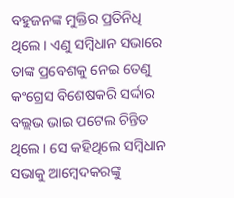ବହୁଜନଙ୍କ ମୁକ୍ତିର ପ୍ରତିନିଧି ଥିଲେ । ଏଣୁ ସମ୍ବିଧାନ ସଭାରେ ତାଙ୍କ ପ୍ରବେଶକୁ ନେଇ ତେଣୁ କଂଗ୍ରେସ ବିଶେଷକରି ସର୍ଦ୍ଦାର ବଲ୍ଲଭ ଭାଇ ପଟେଲ ଚିନ୍ତିତ ଥିଲେ । ସେ କହିଥିଲେ ସମ୍ବିଧାନ ସଭାକୁ ଆମ୍ବେଦକରଙ୍କୁ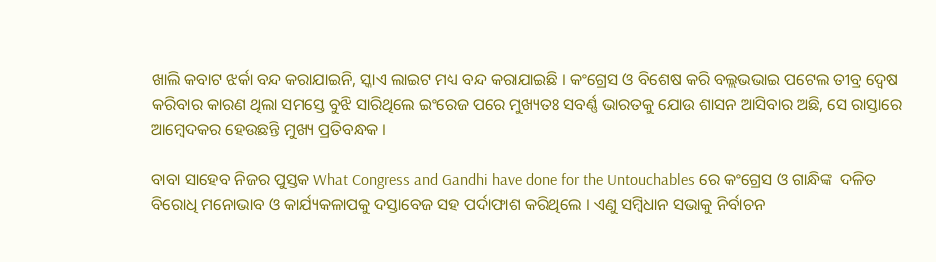ଖାଲି କବାଟ ଝର୍କା ବନ୍ଦ କରାଯାଇନି, ସ୍କାଏ ଲାଇଟ ମଧ୍ୟ ବନ୍ଦ କରାଯାଇଛି । କଂଗ୍ରେସ ଓ ବିଶେଷ କରି ବଲ୍ଲଭଭାଇ ପଟେଲ ତୀବ୍ର ଦ୍ୱେଷ କରିବାର କାରଣ ଥିଲା ସମସ୍ତେ ବୁଝି ସାରିଥିଲେ ଇଂରେଜ ପରେ ମୁଖ୍ୟତଃ ସବର୍ଣ୍ଣ ଭାରତକୁ ଯୋଉ ଶାସନ ଆସିବାର ଅଛି, ସେ ରାସ୍ତାରେ ଆମ୍ବେଦକର ହେଉଛନ୍ତି ମୁଖ୍ୟ ପ୍ରତିବନ୍ଧକ ।

ବାବା ସାହେବ ନିଜର ପୁସ୍ତକ What Congress and Gandhi have done for the Untouchables ରେ କଂଗ୍ରେସ ଓ ଗାନ୍ଧିଙ୍କ  ଦଳିତ ବିରୋଧି ମନୋଭାବ ଓ କାର୍ଯ୍ୟକଳାପକୁ ଦସ୍ତାବେଜ ସହ ପର୍ଦାଫାଶ କରିଥିଲେ । ଏଣୁ ସମ୍ବିଧାନ ସଭାକୁ ନିର୍ବାଚନ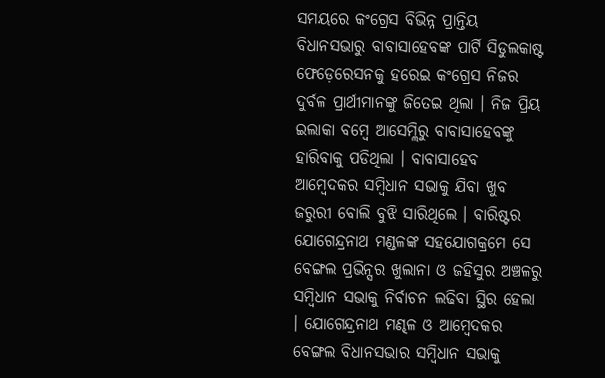ସମୟରେ କଂଗ୍ରେସ ବିଭିନ୍ନ ପ୍ରାନ୍ତିୟ ବିଧାନସଭାରୁ ବାବାସାହେବଙ୍କ ପାର୍ଟି ସିଡୁଲକାଷ୍ଟ ଫେଡ଼େରେସନକୁ ହରେଇ କଂଗ୍ରେସ ନିଜର ଦୁର୍ବଳ ପ୍ରାର୍ଥୀମାନଙ୍କୁ ଜିତେଇ ଥିଲା । ନିଜ ପ୍ରିୟ ଇଲାକା ବମ୍ବେ ଆସେମ୍ଲିରୁ ବାବାସାହେବଙ୍କୁ ହାରିବାକୁ ପଡିଥିଲା । ବାବାସାହେବ ଆମ୍ବେଦକର ସମ୍ବିଧାନ ସଭାକୁ ଯିବା ଖୁବ ଜରୁରୀ ବୋଲି ବୁଝି ସାରିଥିଲେ । ବାରିଷ୍ଟର ଯୋଗେନ୍ଦ୍ରନାଥ ମଣ୍ଡଳଙ୍କ ସହଯୋଗକ୍ରମେ ସେ ବେଙ୍ଗଲ ପ୍ରଭିନ୍ସର ଖୁଲାନା ଓ ଜହିସୁର ଅଞ୍ଚଳରୁ ସମ୍ବିଧାନ ସଭାକୁ ନିର୍ବାଚନ ଲଢିବା ସ୍ଥିର ହେଲା । ଯୋଗେନ୍ଦ୍ରନାଥ ମଣ୍ଢଳ ଓ ଆମ୍ବେଦକର ବେଙ୍ଗଲ ବିଧାନସଭାର ସମ୍ବିଧାନ ସଭାକୁ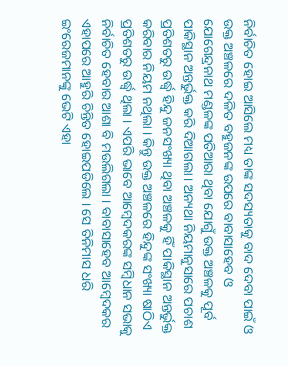ନିର୍ବାଚିତ ହୋଇ ଆସିଲେ ମଧ୍ୟ ତାଙ୍କ ସଦସ୍ୟତାକୁ ବାଦ ଦେବା ପାଇଁ ଓ ଉକ୍ତ ଅଞ୍ଚଳରେ ଦଳିତ ବହୁଜନଙ୍କ ଉପରେ ବାବାସାହେବ ଓ ଯୋଗେନ୍ଦ୍ରନାଥ ମଣ୍ଡଳଙ୍କ ପତିଆରା ଥିବା ଯୋଗୁଁ ଉକ୍ତ ଅଞ୍ଚଳକୁ ପୂର୍ବ ପାକିସ୍ଥାନ ଅନ୍ତର୍ଭୁକ୍ତ କରି ଦିଆଗଲା । ଅନ୍ୟଥା ନିୟମାନୁସାରେ ପଚାଶ ପ୍ରତିଶତରୁ ଉର୍ଦ୍ଧ୍ୱ ହିନ୍ଦୁ ଜନସଂଖ୍ୟା ଥିବା ଅଞ୍ଚଳକୁ ହିଁ ପାକିସ୍ଥାନ ଅନ୍ତର୍ଭୁକ୍ତ କରିବାର ନିୟମ ନଥିଲା । କିନ୍ତୁ ଉକ୍ତ ଅଞ୍ଚଳରେ ହିନ୍ଦୁଙ୍କ ସଂଖ୍ୟା ଷାଠିଏ ପ୍ରତିଶତରୁ ଉର୍ଦ୍ଧ୍ୱ ଥିଲା । ଏପରି ଭାବେ ଆମ୍ବେଦକରଙ୍କ ସମ୍ବିଧାନ ସଭାକୁ ନିର୍ବାଚିତ ହେବାର ଆଶା ବି ମଉଲିଗଲା । ବାବାସାହେବ ଆମ୍ବେଦକର ଏହାପରେ ଆହୁରି ଚିନ୍ତିତ ହୋଇପଡିଲେ । ସେ ତିନିମାସ ଧରି ଇଂରେଜମାନଙ୍କୁ ଭେଟି ଏହା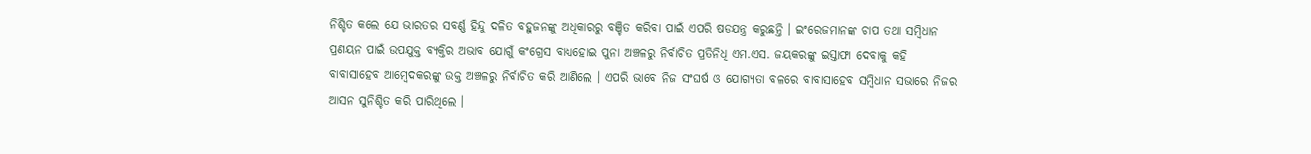ନିଶ୍ଚିତ କଲେ ଯେ ଭାରତର ସବର୍ଣ୍ଣ ହିନ୍ଦୁ ଦଳିତ ବହୁଜନଙ୍କୁ ଅଧିକାରରୁ ବଞ୍ଚିତ କରିବା ପାଇଁ ଏପରି ଷଡଯନ୍ତ୍ର କରୁଛନ୍ତି । ଇଂରେଜମାନଙ୍କ ଚାପ ତଥା ସମ୍ବିଧାନ ପ୍ରଣୟନ ପାଇଁ ଉପଯୁକ୍ତ ବ୍ୟକ୍ତିର ଅଭାବ ଯୋଗୁଁ କଂଗ୍ରେସ ବାଧ୍ୟହୋଇ ପୁନା ଅଞ୍ଚଳରୁ ନିର୍ବାଚିତ ପ୍ରତିନିଧି ଏମ.ଏସ. ଜୟକରଙ୍କୁ ଇସ୍ତାଫା ଦେବାକୁ କହି ବାବାସାହେବ ଆମ୍ବେଦକରଙ୍କୁ ଉକ୍ତ ଅଞ୍ଚଳରୁ ନିର୍ବାଚିତ କରି ଆଣିଲେ । ଏପରି ଭାବେ ନିଜ ସଂଘର୍ଷ ଓ ଯୋଗ୍ୟତା ବଳରେ ବାବାସାହେବ ସମ୍ବିଧାନ ସଭାରେ ନିଜର ଆସନ ସୁନିଶ୍ଚିତ କରି ପାରିଥିଲେ ।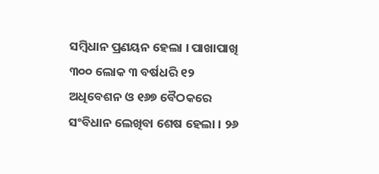ସମ୍ବିଧାନ ପ୍ରଣୟନ ହେଲା । ପାଖାପାଖି ୩୦୦ ଲୋକ ୩ ବର୍ଷଧରି ୧୨ ଅଧିବେଶନ ଓ ୧୬୭ ବୈଠକରେ ସଂବିଧାନ ଲେଖିବା ଶେଷ ହେଲା । ୨୬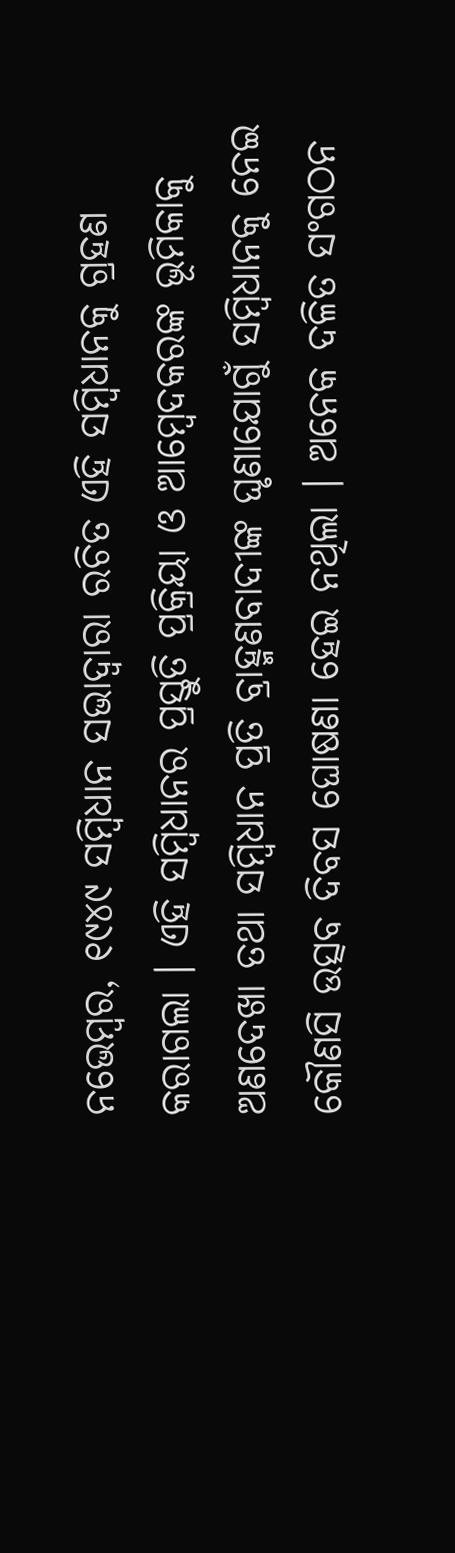ନଭେମ୍ବର, ୧୯୪୯ ସମ୍ବିଧାନ ସଭାଦ୍ୱାରା ରଚିତ ଏହି ସମ୍ବିଧାନକୁ ଗ୍ରହଣ କରାଗଲା । ଏହି ସମ୍ବିଧାନର ପ୍ରସ୍ତୁତି ପ୍ରକ୍ରିୟା ଓ ଆମ୍ବେଦକରଙ୍କ ଭୂମିକାକୁ ଅଣଦେଖା ତଥା ସମ୍ବିଧାନ ପ୍ରତି ବ୍ରାହ୍ମଣବାଦୀଙ୍କ ଘୃଣାଯୋଗୁଁ ସମ୍ବିଧାନକୁ ନେଇ କୌଣସି ଉତ୍ସବ ଦିବସ ଘୋଷଣା ହେଇ ନଥିଲା । ଅନେକ ଦଳିତ ସଂଗଠନ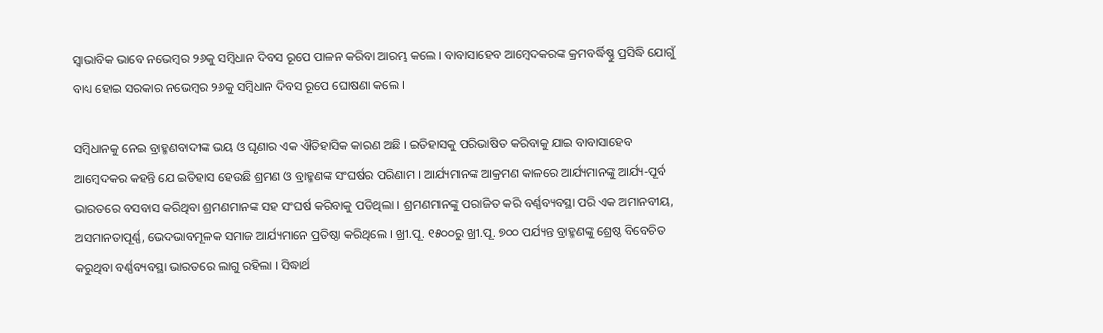ସ୍ୱାଭାବିକ ଭାବେ ନଭେମ୍ବର ୨୬କୁ ସମ୍ବିଧାନ ଦିବସ ରୂପେ ପାଳନ କରିବା ଆରମ୍ଭ କଲେ । ବାବାସାହେବ ଆମ୍ବେଦକରଙ୍କ କ୍ରମବର୍ଦ୍ଧିଷ୍ଣୁ ପ୍ରସିଦ୍ଧି ଯୋଗୁଁ ବାଧ୍ୟ ହୋଇ ସରକାର ନଭେମ୍ବର ୨୬କୁ ସମ୍ବିଧାନ ଦିବସ ରୂପେ ଘୋଷଣା କଲେ ।

ସମ୍ବିଧାନକୁ ନେଇ ବ୍ରାହ୍ମଣବାଦୀଙ୍କ ଭୟ ଓ ଘୃଣାର ଏକ ଐତିହାସିକ କାରଣ ଅଛି । ଇତିହାସକୁ ପରିଭାଷିତ କରିବାକୁ ଯାଇ ବାବାସାହେବ ଆମ୍ବେଦକର କହନ୍ତି ଯେ ଇତିହାସ ହେଉଛି ଶ୍ରମଣ ଓ ବ୍ରାହ୍ମଣଙ୍କ ସଂଘର୍ଷର ପରିଣାମ । ଆର୍ଯ୍ୟମାନଙ୍କ ଆକ୍ରମଣ କାଳରେ ଆର୍ଯ୍ୟମାନଙ୍କୁ ଆର୍ଯ୍ୟ-ପୂର୍ବ ଭାରତରେ ବସବାସ କରିଥିବା ଶ୍ରମଣମାନଙ୍କ ସହ ସଂଘର୍ଷ କରିବାକୁ ପଡିଥିଲା । ଶ୍ରମଣମାନଙ୍କୁ ପରାଜିତ କରି ବର୍ଣ୍ଣବ୍ୟବସ୍ଥା ପରି ଏକ ଅମାନବୀୟ, ଅସମାନତାପୂର୍ଣ୍ଣ, ଭେଦଭାବମୂଳକ ସମାଜ ଆର୍ଯ୍ୟମାନେ ପ୍ରତିଷ୍ଠା କରିଥିଲେ । ଖ୍ରୀ.ପୂ. ୧୫୦୦ରୁ ଖ୍ରୀ.ପୂ. ୭୦୦ ପର୍ଯ୍ୟନ୍ତ ବ୍ରାହ୍ମଣଙ୍କୁ ଶ୍ରେଷ୍ଠ ବିବେଚିତ କରୁଥିବା ବର୍ଣ୍ଣବ୍ୟବସ୍ଥା ଭାରତରେ ଲାଗୁ ରହିଲା । ସିଦ୍ଧାର୍ଥ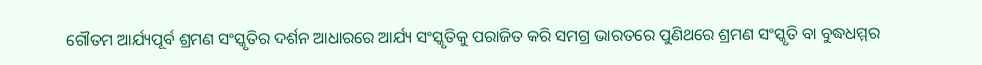ଗୌତମ ଆର୍ଯ୍ୟପୂର୍ବ ଶ୍ରମଣ ସଂସ୍କୃତିର ଦର୍ଶନ ଆଧାରରେ ଆର୍ଯ୍ୟ ସଂସ୍କୃତିକୁ ପରାଜିତ କରି ସମଗ୍ର ଭାରତରେ ପୁଣିଥରେ ଶ୍ରମଣ ସଂସ୍କୃତି ବା ବୁଦ୍ଧଧମ୍ମର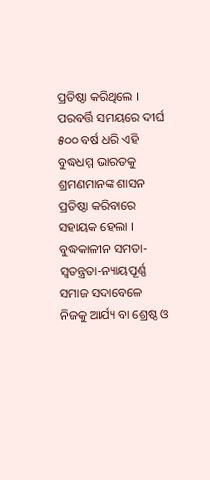ପ୍ରତିଷ୍ଠା କରିଥିଲେ । ପରବର୍ତ୍ତି ସମୟରେ ଦୀର୍ଘ ୫୦୦ ବର୍ଷ ଧରି ଏହି ବୁଦ୍ଧଧମ୍ମ ଭାରତକୁ ଶ୍ରମଣମାନଙ୍କ ଶାସନ ପ୍ରତିଷ୍ଠା କରିବାରେ ସହାୟକ ହେଲା । ବୁଦ୍ଧକାଳୀନ ସମତା-ସ୍ୱତନ୍ତ୍ରତା-ନ୍ୟାୟପୂର୍ଣ୍ଣ ସମାଜ ସଦାବେଳେ ନିଜକୁ ଆର୍ଯ୍ୟ ବା ଶ୍ରେଷ୍ଠ ଓ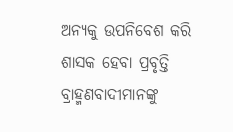ଅନ୍ୟକୁ ଉପନିବେଶ କରି ଶାସକ ହେବା ପ୍ରବୃତ୍ତି ବ୍ରାହ୍ମଣବାଦୀମାନଙ୍କୁ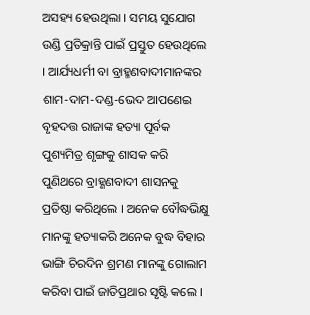ଅସହ୍ୟ ହେଉଥିଲା । ସମୟ ସୁଯୋଗ ଉଣ୍ଡି ପ୍ରତିକ୍ରାନ୍ତି ପାଇଁ ପ୍ରସ୍ତୁତ ହେଉଥିଲେ । ଆର୍ଯ୍ୟଧର୍ମୀ ବା ବ୍ରାହ୍ମଣବାଦୀମାନଙ୍କର ଶାମ-ଦାମ-ଦଣ୍ଡ-ଭେଦ ଆପଣେଇ ବୃହଦତ୍ତ ରାଜାଙ୍କ ହତ୍ୟା ପୂର୍ବକ ପୁଶ୍ୟମିତ୍ର ଶୃଙ୍ଗକୁ ଶାସକ କରି ପୁଣିଥରେ ବ୍ରାହ୍ଣଣବାଦୀ ଶାସନକୁ ପ୍ରତିଷ୍ଠା କରିଥିଲେ । ଅନେକ ବୌଦ୍ଧଭିକ୍ଷୁ ମାନଙ୍କୁ ହତ୍ୟାକରି ଅନେକ ବୁଦ୍ଧ ବିହାର ଭାଙ୍ଗି ଚିରଦିନ ଶ୍ରମଣ ମାନଙ୍କୁ ଗୋଲାମ କରିବା ପାଇଁ ଜାତିପ୍ରଥାର ସୃଷ୍ଟି କଲେ ।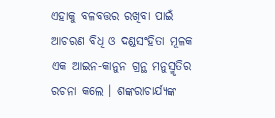ଏହାକୁ ବଳବତ୍ତର ରଖିବା ପାଇଁ ଆଚରଣ ବିଧି ଓ ଦଣ୍ଡସଂହିତା ମୂଳକ ଏକ ଆଇନ-କାନୁନ ଗ୍ରନ୍ଥ ମନୁସ୍ମୃତିର ରଚନା କଲେ । ଶଙ୍କରାଚାର୍ଯ୍ୟଙ୍କ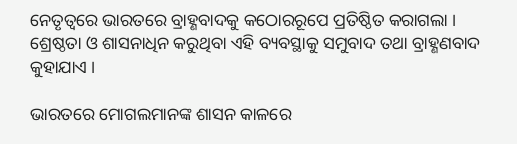ନେତୃତ୍ୱରେ ଭାରତରେ ବ୍ରାହ୍ଣବାଦକୁ କଠୋରରୂପେ ପ୍ରତିଷ୍ଠିତ କରାଗଲା । ଶ୍ରେଷ୍ଠତା ଓ ଶାସନାଧିନ କରୁଥିବା ଏହି ବ୍ୟବସ୍ଥାକୁ ସମୁବାଦ ତଥା ବ୍ରାହ୍ଣଣବାଦ କୁହାଯାଏ ।

ଭାରତରେ ମୋଗଲମାନଙ୍କ ଶାସନ କାଳରେ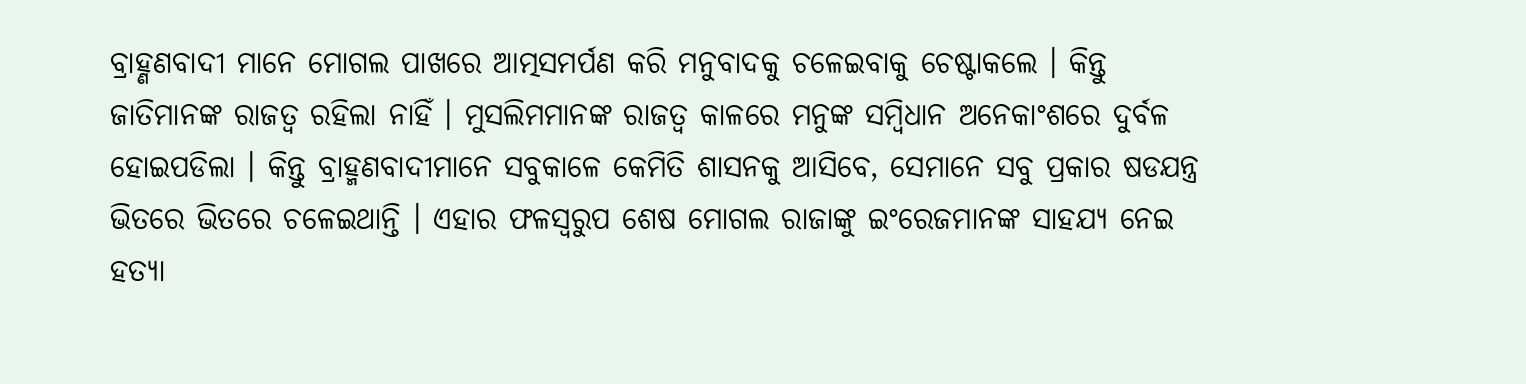ବ୍ରାହ୍ଣଣବାଦୀ ମାନେ ମୋଗଲ ପାଖରେ ଆତ୍ମସମର୍ପଣ କରି ମନୁବାଦକୁ ଚଳେଇବାକୁ ଚେଷ୍ଟାକଲେ । କିନ୍ତୁ ଜାତିମାନଙ୍କ ରାଜତ୍ୱ ରହିଲା ନାହିଁ । ମୁସଲିମମାନଙ୍କ ରାଜତ୍ୱ କାଳରେ ମନୁଙ୍କ ସମ୍ବିଧାନ ଅନେକାଂଶରେ ଦୁର୍ବଳ ହୋଇପଡିଲା । କିନ୍ତୁ ବ୍ରାହ୍ମଣବାଦୀମାନେ ସବୁକାଳେ କେମିତି ଶାସନକୁ ଆସିବେ, ସେମାନେ ସବୁ ପ୍ରକାର ଷଡଯନ୍ତ୍ର ଭିତରେ ଭିତରେ ଚଳେଇଥାନ୍ତି । ଏହାର ଫଳସ୍ୱରୁପ ଶେଷ ମୋଗଲ ରାଜାଙ୍କୁ ଇଂରେଜମାନଙ୍କ ସାହଯ୍ୟ ନେଇ ହତ୍ୟା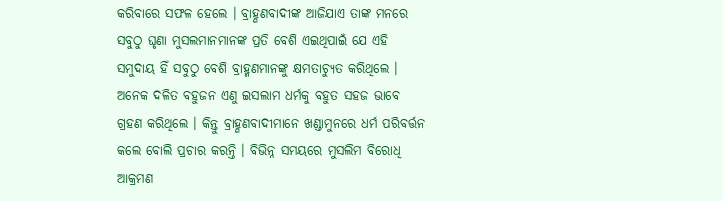କରିବାରେ ସଫଳ ହେଲେ । ବ୍ରାହ୍ଣଣବାଦୀଙ୍କ ଆଜିଯାଏ ତାଙ୍କ ମନରେ ସବୁଠୁ ଘୃଣା ମୁସଲମାନମାନଙ୍କ ପ୍ରତି ବେଶି ଏଇଥିପାଇଁ ଯେ ଏହି ସମୁଦାୟ ହିଁ ସବୁଠୁ ବେଶି ବ୍ରାହ୍ମଣମାନଙ୍କୁ କ୍ଷମତାଚ୍ୟୁତ କରିଥିଲେ । ଅନେକ ଦଳିତ ବହୁଜନ ଏଣୁ ଇସଲାମ ଧର୍ମକୁ ବହୁତ ସହଜ ଭାବେ ଗ୍ରହଣ କରିଥିଲେ । କିନ୍ତୁ ବ୍ରାହ୍ଣଣବାଦୀମାନେ ଖଣ୍ଡାମୁନରେ ଧର୍ମ ପରିବର୍ତ୍ତନ କଲେ ବୋଲି ପ୍ରଚାର କରନ୍ତି । ବିଭିନ୍ନ ସମୟରେ ମୁସଲିମ ବିରୋଧି ଆକ୍ରମଣ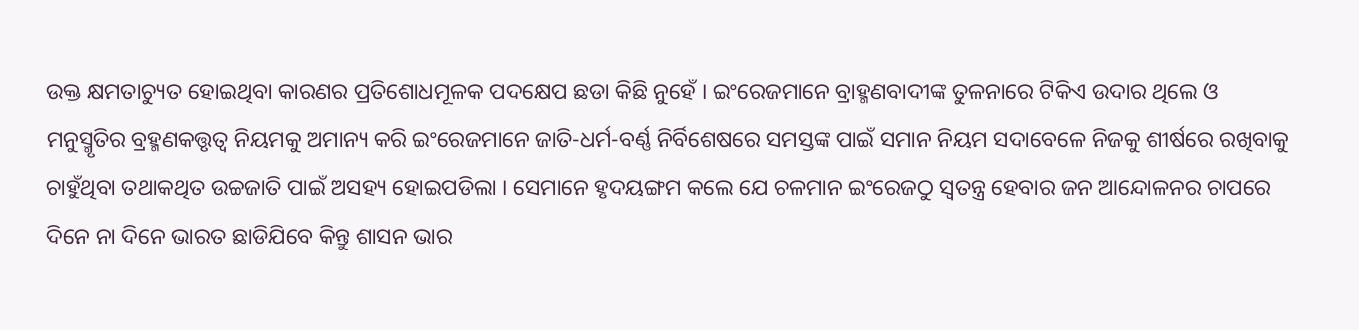ଉକ୍ତ କ୍ଷମତାଚ୍ୟୁତ ହୋଇଥିବା କାରଣର ପ୍ରତିଶୋଧମୂଳକ ପଦକ୍ଷେପ ଛଡା କିଛି ନୁହେଁ । ଇଂରେଜମାନେ ବ୍ରାହ୍ମଣବାଦୀଙ୍କ ତୁଳନାରେ ଟିକିଏ ଉଦାର ଥିଲେ ଓ ମନୁସ୍ମୃତିର ବ୍ରହ୍ମଣକତ୍ତୃତ୍ୱ ନିୟମକୁ ଅମାନ୍ୟ କରି ଇଂରେଜମାନେ ଜାତି-ଧର୍ମ-ବର୍ଣ୍ଣ ନିର୍ବିଶେଷରେ ସମସ୍ତଙ୍କ ପାଇଁ ସମାନ ନିୟମ ସଦାବେଳେ ନିଜକୁ ଶୀର୍ଷରେ ରଖିବାକୁ ଚାହୁଁଥିବା ତଥାକଥିତ ଉଚ୍ଚଜାତି ପାଇଁ ଅସହ୍ୟ ହୋଇପଡିଲା । ସେମାନେ ହୃଦୟଙ୍ଗମ କଲେ ଯେ ଚଳମାନ ଇଂରେଜଠୁ ସ୍ୱତନ୍ତ୍ର ହେବାର ଜନ ଆନ୍ଦୋଳନର ଚାପରେ ଦିନେ ନା ଦିନେ ଭାରତ ଛାଡିଯିବେ କିନ୍ତୁ ଶାସନ ଭାର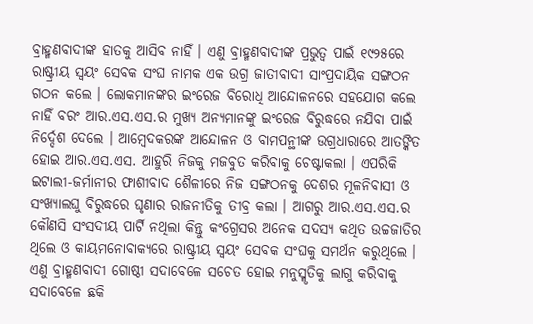ବ୍ରାହ୍ମଣବାଦୀଙ୍କ ହାତକୁ ଆସିବ ନାହିଁ । ଏଣୁ ବ୍ରାହ୍ମଣବାଦୀଙ୍କ ପ୍ରଭୁତ୍ୱ ପାଇଁ ୧୯୨୫ରେ ରାଷ୍ଟ୍ରୀୟ ସ୍ୱୟଂ ସେବକ ସଂଘ ନାମକ ଏକ ଉଗ୍ର ଜାତୀବାଦୀ ସାଂପ୍ରଦାୟିକ ସଙ୍ଗଠନ ଗଠନ କଲେ । ଲୋକମାନଙ୍କର ଇଂରେଜ ବିରୋଧି ଆନ୍ଦୋଳନରେ ସହଯୋଗ କଲେ ନାହିଁ ବରଂ ଆର.ଏସ.ଏସ.ର ମୁଖ୍ୟ ଅନ୍ୟମାନଙ୍କୁ ଇଂରେଜ ବିରୁଦ୍ଧରେ ନଯିବା ପାଇଁ ନିର୍ଦ୍ଦେଶ ଦେଲେ । ଆମ୍ବେଦକରଙ୍କ ଆନ୍ଦୋଳନ ଓ ବାମପନ୍ଥୀଙ୍କ ଉଗ୍ରଧାରାରେ ଆତଙ୍କିତ ହୋଇ ଆର.ଏସ.ଏସ. ଆହୁରି ନିଜକୁ ମଜବୁତ କରିବାକୁ ଚେଷ୍ଟାକଲା । ଏପରିକି ଇଟାଲୀ-ଜର୍ମାନୀର ଫାଶୀବାଦ ଶୈଳୀରେ ନିଜ ସଙ୍ଗଠନକୁ ଦେଶର ମୂଳନିବାସୀ ଓ ସଂଖ୍ୟାଲଘୁ ବିରୁଦ୍ଧରେ ଘୃଣାର ରାଜନୀତିକୁ ତୀବ୍ର କଲା । ଆଗରୁ ଆର.ଏସ.ଏସ.ର କୌଣସି ସଂସଦୀୟ ପାର୍ଟି ନଥିଲା କିନ୍ତୁ କଂଗ୍ରେସର ଅନେକ ସଦସ୍ୟ କଥିତ ଉଚ୍ଚଜାତିର ଥିଲେ ଓ କାୟମନୋବାକ୍ୟରେ ରାଷ୍ଟ୍ରୀୟ ସ୍ୱୟଂ ସେବକ ସଂଘକୁ ସମର୍ଥନ କରୁଥିଲେ । ଏଣୁ ବ୍ରାହ୍ମଣବାଦୀ ଗୋଷ୍ଠୀ ସଦାବେଳେ ସଚେତ ହୋଇ ମନୁସ୍ମୃତିକୁ ଲାଗୁ କରିବାକୁ ସଦାବେଳେ ଛକି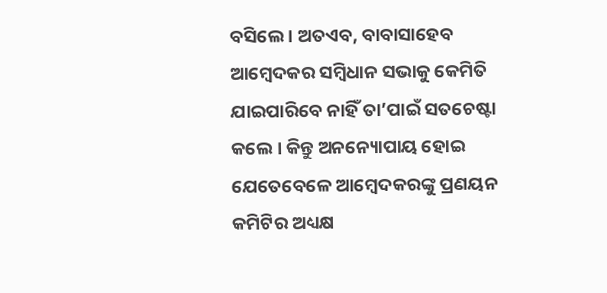ବସିଲେ । ଅତଏବ, ବାବାସାହେବ ଆମ୍ବେଦକର ସମ୍ବିଧାନ ସଭାକୁ କେମିତି ଯାଇପାରିବେ ନାହିଁ ତା’ପାଇଁ ସତଚେଷ୍ଟା କଲେ । କିନ୍ତୁ ଅନନ୍ୟୋପାୟ ହୋଇ ଯେତେବେଳେ ଆମ୍ବେଦକରଙ୍କୁ ପ୍ରଣୟନ କମିଟିର ଅଧ୍ୟକ୍ଷ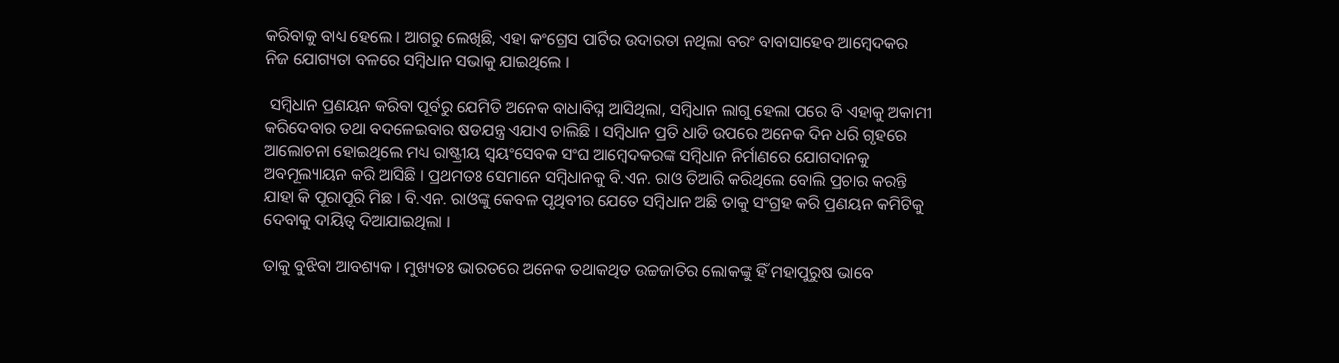କରିବାକୁ ବାଧ୍ୟ ହେଲେ । ଆଗରୁ ଲେଖିଛି, ଏହା କଂଗ୍ରେସ ପାର୍ଟିର ଉଦାରତା ନଥିଲା ବରଂ ବାବାସାହେବ ଆମ୍ବେଦକର ନିଜ ଯୋଗ୍ୟତା ବଳରେ ସମ୍ବିଧାନ ସଭାକୁ ଯାଇଥିଲେ ।

 ସମ୍ବିଧାନ ପ୍ରଣୟନ କରିବା ପୂର୍ବରୁ ଯେମିତି ଅନେକ ବାଧାବିଘ୍ନ ଆସିଥିଲା, ସମ୍ବିଧାନ ଲାଗୁ ହେଲା ପରେ ବି ଏହାକୁ ଅକାମୀ କରିଦେବାର ତଥା ବଦଳେଇବାର ଷଡଯନ୍ତ୍ର ଏଯାଏ ଚାଲିଛି । ସମ୍ବିଧାନ ପ୍ରତି ଧାଡି ଉପରେ ଅନେକ ଦିନ ଧରି ଗୃହରେ ଆଲୋଚନା ହୋଇଥିଲେ ମଧ୍ୟ ରାଷ୍ଟ୍ରୀୟ ସ୍ୱୟଂସେବକ ସଂଘ ଆମ୍ବେଦକରଙ୍କ ସମ୍ବିଧାନ ନିର୍ମାଣରେ ଯୋଗଦାନକୁ ଅବମୂଲ୍ୟାୟନ କରି ଆସିଛି । ପ୍ରଥମତଃ ସେମାନେ ସମ୍ବିଧାନକୁ ବି.ଏନ. ରାଓ ତିଆରି କରିଥିଲେ ବୋଲି ପ୍ରଚାର କରନ୍ତି ଯାହା କି ପୂରାପୂରି ମିଛ । ବି.ଏନ. ରାଓଙ୍କୁ କେବଳ ପୃଥିବୀର ଯେତେ ସମ୍ବିଧାନ ଅଛି ତାକୁ ସଂଗ୍ରହ କରି ପ୍ରଣୟନ କମିଟିକୁ ଦେବାକୁ ଦାୟିତ୍ୱ ଦିଆଯାଇଥିଲା ।

ତାକୁ ବୁଝିବା ଆବଶ୍ୟକ । ମୁଖ୍ୟତଃ ଭାରତରେ ଅନେକ ତଥାକଥିତ ଉଚ୍ଚଜାତିର ଲୋକଙ୍କୁ ହିଁ ମହାପୁରୁଷ ଭାବେ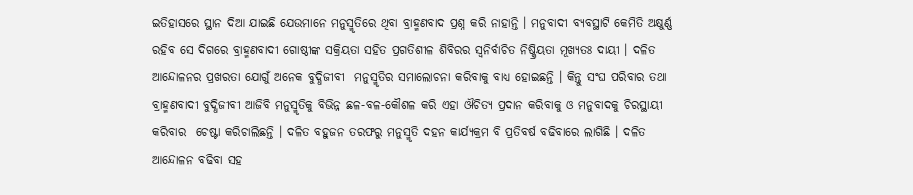ଇତିହାସରେ ସ୍ଥାନ ଦିଆ ଯାଇଛି ଯେଉମାନେ ମନୁସ୍ମୃତିରେ ଥିବା ବ୍ରାହ୍ମଣବାଦ ପ୍ରଶ୍ନ କରି ନାହାନ୍ତି । ମନୁବାଦୀ ବ୍ୟବସ୍ଥାଟି କେମିତି ଅକ୍ଷୁର୍ଣ୍ଣ ରହିବ ସେ ଦିଗରେ ବ୍ରାହ୍ମଣବାଦୀ ଗୋଷ୍ଠୀଙ୍କ ସକ୍ରିୟତା ସହିତ ପ୍ରଗତିଶୀଳ ଶିବିରର ସ୍ୱନିର୍ବାଚିତ ନିଷ୍କ୍ରିୟତା ମୂଖ୍ୟତଃ ଦାୟୀ । ଦଳିତ ଆନ୍ଦୋଳନର ପ୍ରଖରତା ଯୋଗୁଁ ଅନେକ ବୁଦ୍ଧିଜୀବୀ  ମନୁସ୍ମୃତିର ସମାଲୋଚନା କରିବାକୁ ବାଧ୍ୟ ହୋଇଛନ୍ତି । କିନ୍ତୁ ସଂଘ ପରିବାର ତଥା ବ୍ରାହ୍ମଣବାଦୀ ବୁଦ୍ଧିଜୀବୀ ଆଜିବି ମନୁସ୍ମୃତିକୁ ବିଭିନ୍ନ ଛଳ-ବଳ-କୌଶଳ କରି ଏହା ଔଚିତ୍ୟ ପ୍ରଦାନ କରିବାକୁ ଓ ମନୁବାଦକୁ ଚିରସ୍ଥାୟୀ କରିବାର  ଚେଷ୍ଟା କରିଚାଲିଛନ୍ତି । ଦଳିତ ବହୁଜନ ତରଫରୁ ମନୁସ୍ମୃତି ଦହନ କାର୍ଯ୍ୟକ୍ରମ ବି ପ୍ରତିବର୍ଷ ବଢିବାରେ ଲାଗିଛି । ଦଳିତ ଆନ୍ଦୋଳନ ବଢିବା ସହ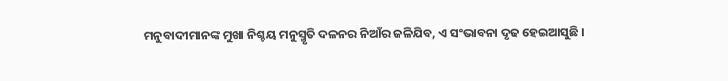ମନୁବାଦୀମାନଙ୍କ ମୁଖା ନିଶ୍ଚୟ ମନୁସ୍ମୃତି ଦଳନର ନିଆଁର ଜଳିଯିବ, ଏ ସଂଭାବନା ଦୃଢ ହେଇଆସୁଛି ।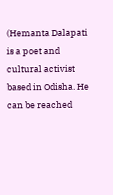(Hemanta Dalapati is a poet and cultural activist based in Odisha. He can be reached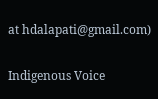at hdalapati@gmail.com)

Indigenous Voice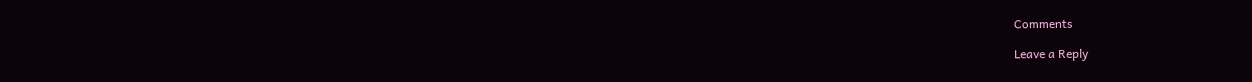Comments

Leave a Reply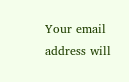Your email address will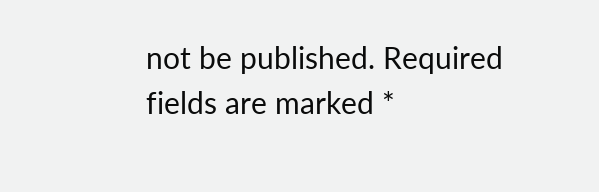not be published. Required fields are marked *